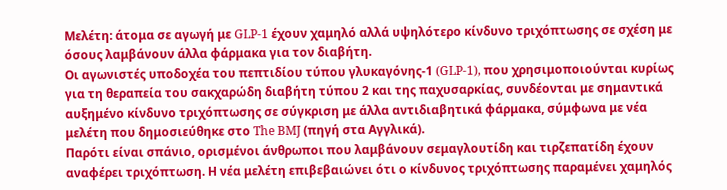Μελέτη: άτομα σε αγωγή με GLP-1 έχουν χαμηλό αλλά υψηλότερο κίνδυνο τριχόπτωσης σε σχέση με όσους λαμβάνουν άλλα φάρμακα για τον διαβήτη.
Οι αγωνιστές υποδοχέα του πεπτιδίου τύπου γλυκαγόνης-1 (GLP-1), που χρησιμοποιούνται κυρίως για τη θεραπεία του σακχαρώδη διαβήτη τύπου 2 και της παχυσαρκίας, συνδέονται με σημαντικά αυξημένο κίνδυνο τριχόπτωσης σε σύγκριση με άλλα αντιδιαβητικά φάρμακα, σύμφωνα με νέα μελέτη που δημοσιεύθηκε στο The BMJ (πηγή στα Αγγλικά).
Παρότι είναι σπάνιο, ορισμένοι άνθρωποι που λαμβάνουν σεμαγλουτίδη και τιρζεπατίδη έχουν αναφέρει τριχόπτωση. Η νέα μελέτη επιβεβαιώνει ότι ο κίνδυνος τριχόπτωσης παραμένει χαμηλός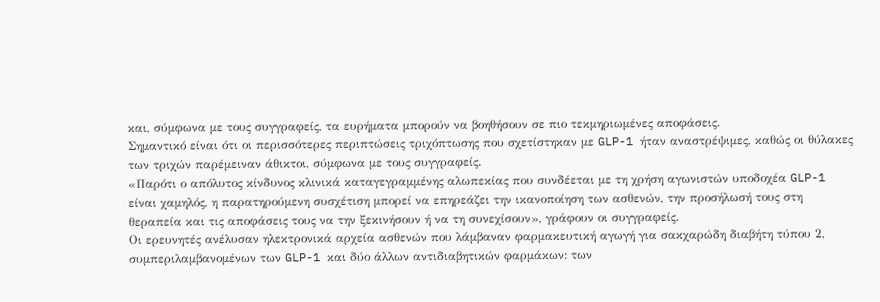και, σύμφωνα με τους συγγραφείς, τα ευρήματα μπορούν να βοηθήσουν σε πιο τεκμηριωμένες αποφάσεις.
Σημαντικό είναι ότι οι περισσότερες περιπτώσεις τριχόπτωσης που σχετίστηκαν με GLP-1 ήταν αναστρέψιμες, καθώς οι θύλακες των τριχών παρέμειναν άθικτοι, σύμφωνα με τους συγγραφείς.
«Παρότι ο απόλυτος κίνδυνος κλινικά καταγεγραμμένης αλωπεκίας που συνδέεται με τη χρήση αγωνιστών υποδοχέα GLP-1 είναι χαμηλός, η παρατηρούμενη συσχέτιση μπορεί να επηρεάζει την ικανοποίηση των ασθενών, την προσήλωσή τους στη θεραπεία και τις αποφάσεις τους να την ξεκινήσουν ή να τη συνεχίσουν», γράφουν οι συγγραφείς.
Οι ερευνητές ανέλυσαν ηλεκτρονικά αρχεία ασθενών που λάμβαναν φαρμακευτική αγωγή για σακχαρώδη διαβήτη τύπου 2, συμπεριλαμβανομένων των GLP-1 και δύο άλλων αντιδιαβητικών φαρμάκων: των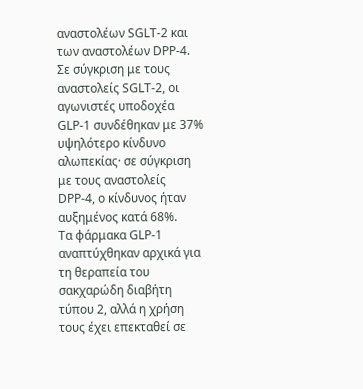αναστολέων SGLT-2 και των αναστολέων DPP-4. Σε σύγκριση με τους αναστολείς SGLT-2, οι αγωνιστές υποδοχέα GLP-1 συνδέθηκαν με 37% υψηλότερο κίνδυνο αλωπεκίας· σε σύγκριση με τους αναστολείς DPP-4, ο κίνδυνος ήταν αυξημένος κατά 68%.
Τα φάρμακα GLP-1 αναπτύχθηκαν αρχικά για τη θεραπεία του σακχαρώδη διαβήτη τύπου 2, αλλά η χρήση τους έχει επεκταθεί σε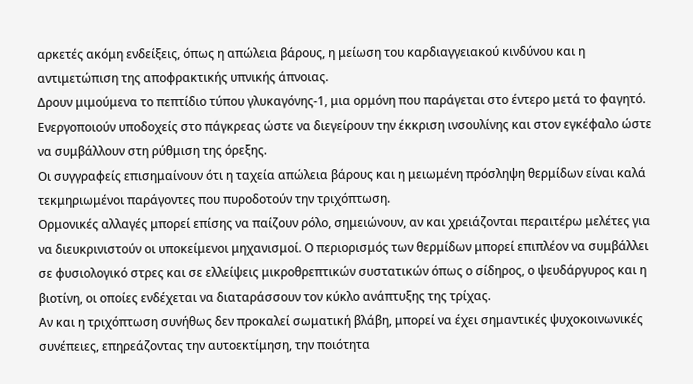αρκετές ακόμη ενδείξεις, όπως η απώλεια βάρους, η μείωση του καρδιαγγειακού κινδύνου και η αντιμετώπιση της αποφρακτικής υπνικής άπνοιας.
Δρουν μιμούμενα το πεπτίδιο τύπου γλυκαγόνης-1, μια ορμόνη που παράγεται στο έντερο μετά το φαγητό. Ενεργοποιούν υποδοχείς στο πάγκρεας ώστε να διεγείρουν την έκκριση ινσουλίνης και στον εγκέφαλο ώστε να συμβάλλουν στη ρύθμιση της όρεξης.
Οι συγγραφείς επισημαίνουν ότι η ταχεία απώλεια βάρους και η μειωμένη πρόσληψη θερμίδων είναι καλά τεκμηριωμένοι παράγοντες που πυροδοτούν την τριχόπτωση.
Ορμονικές αλλαγές μπορεί επίσης να παίζουν ρόλο, σημειώνουν, αν και χρειάζονται περαιτέρω μελέτες για να διευκρινιστούν οι υποκείμενοι μηχανισμοί. Ο περιορισμός των θερμίδων μπορεί επιπλέον να συμβάλλει σε φυσιολογικό στρες και σε ελλείψεις μικροθρεπτικών συστατικών όπως ο σίδηρος, ο ψευδάργυρος και η βιοτίνη, οι οποίες ενδέχεται να διαταράσσουν τον κύκλο ανάπτυξης της τρίχας.
Αν και η τριχόπτωση συνήθως δεν προκαλεί σωματική βλάβη, μπορεί να έχει σημαντικές ψυχοκοινωνικές συνέπειες, επηρεάζοντας την αυτοεκτίμηση, την ποιότητα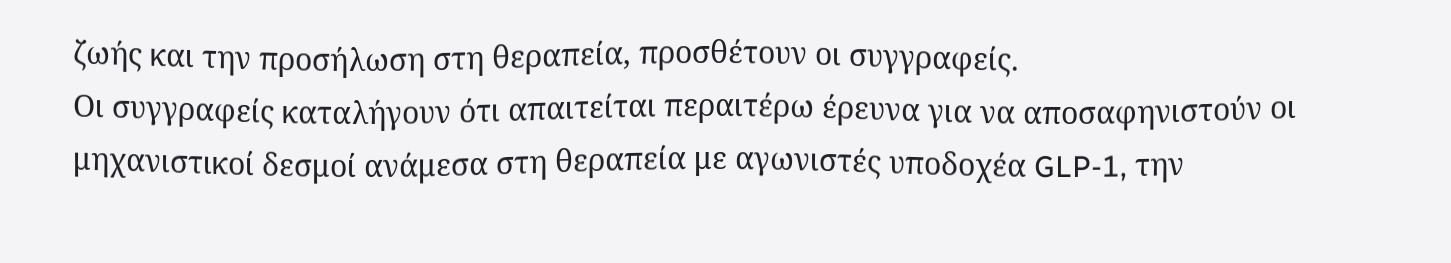ζωής και την προσήλωση στη θεραπεία, προσθέτουν οι συγγραφείς.
Οι συγγραφείς καταλήγουν ότι απαιτείται περαιτέρω έρευνα για να αποσαφηνιστούν οι μηχανιστικοί δεσμοί ανάμεσα στη θεραπεία με αγωνιστές υποδοχέα GLP-1, την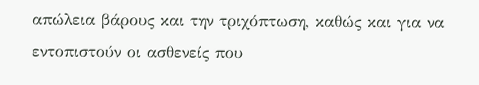απώλεια βάρους και την τριχόπτωση, καθώς και για να εντοπιστούν οι ασθενείς που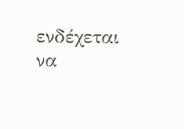ενδέχεται να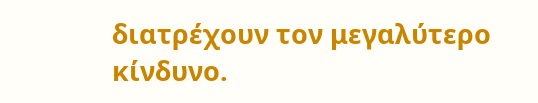διατρέχουν τον μεγαλύτερο κίνδυνο.